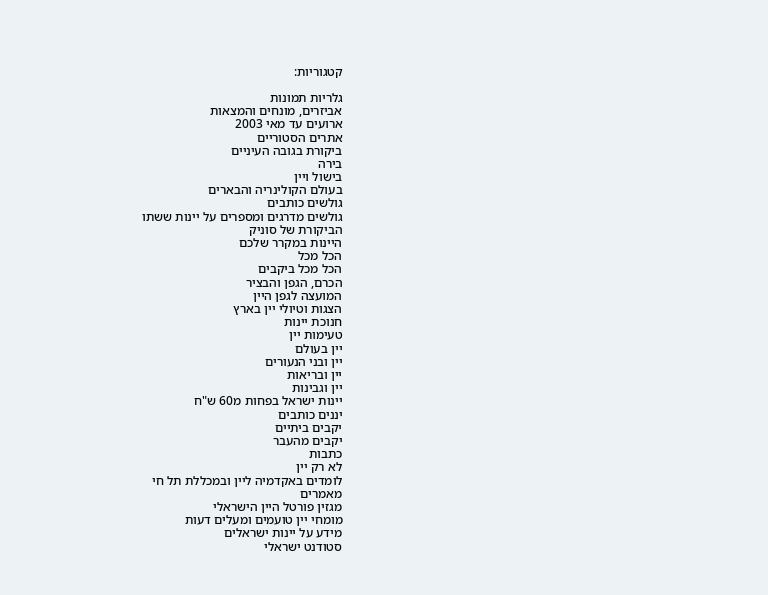קטגוריות:

גלריות תמונות
אביזרים, מונחים והמצאות
ארועים עד מאי 2003
אתרים הסטוריים
ביקורת בגובה העיניים
בירה
בישול ויין
בעולם הקולינריה והבארים
גולשים כותבים
גולשים מדרגים ומספרים על יינות ששתו
הביקורת של סוניק
היינות במקרר שלכם
הכל מכל
הכל מכל ביקבים
הכרם, הגפן והבציר
המועצה לגפן היין
הצגות וטיולי יין בארץ
חנוכת יינות
טעימות יין
יין בעולם
יין ובני הנעורים
יין ובריאות
יין וגבינות
יינות ישראל בפחות מ60 ש"ח
יננים כותבים
יקבים ביתיים
יקבים מהעבר
כתבות
לא רק יין
לומדים באקדמיה ליין ובמכללת תל חי
מאמרים
מגזין פורטל היין הישראלי
מומחי יין טועמים ומעלים דעות
מידע על יינות ישראלים
סטודנט ישראלי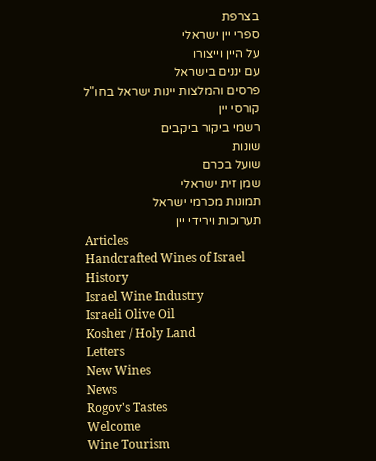בצרפת
ספרי יין ישראלי
על היין וייצורו
עם יננים בישראל
פרסים והמלצות יינות ישראל בחו"ל
קורסי יין
רשמי ביקור ביקבים
שונות
שועל בכרם
שמן זית ישראלי
תמונות מכרמי ישראל
תערוכות וירידי יין
Articles
Handcrafted Wines of Israel
History
Israel Wine Industry
Israeli Olive Oil
Kosher / Holy Land
Letters
New Wines
News
Rogov's Tastes
Welcome
Wine Tourism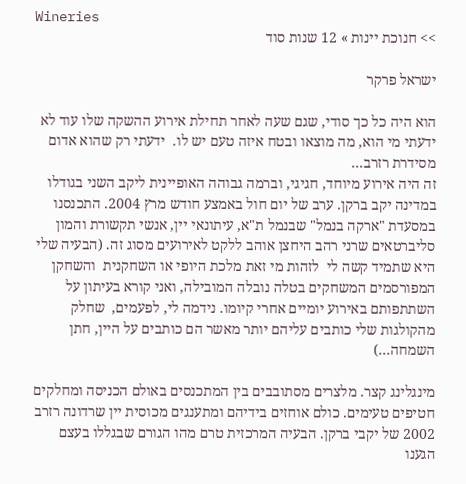Wineries
>> חנוכת יינות » 12 שנות סוד

ישראל פרקר

הוא היה כל כך סודי, שגם שעה לאחר תחילת אירוע ההשקה שלו עוד לא ידעתי מי הוא, מה מוצאו ובטח איזה טעם יש לו.  ידעתי רק שהוא אדום מסידרת רזרב...
זה היה אירוע מיוחד, חגיגי, וברמה גבוהה האופיינית ליקב השני בגודלו במדינה יקב ברקן. ערב של יום חול באמצע חודש מרץ 2004. התכנסנו במסעדת "ארקה בנמל" שבנמל ת"א, עיתונאי יין, אנשי תקשורת והמון סליברטאים שרני רהב היחצן אוהב ללקט לאירועים מסוג זה. (הבעיה שלי היא שתמיד קשה לי  לזהות מי זאת מלכת היופי או השחקנית  והשחקן המפורסמים המשחקים בטלה נובלה המובילה, ואני קורא בעיתון על השתתפותם באירוע יומיים אחרי קיומו. נידמה לי, לפעמים,  שחלק מהקולגות שלי כותבים עליהם יותר מאשר הם כותבים על היין, חתן השמחה...)

מינגלינג קצר. מלצרים מסתובבים בין המתכנסים באולם הכניסה ומחלקים חטיפים טעימים. כולם אוחזים בידיהם ומתענגים מכוסית יין שרדונה רזרב 2002 של יקבי ברקן. הבעיה המרכזית טרם מהו הגורם שבגללו בעצם הגענו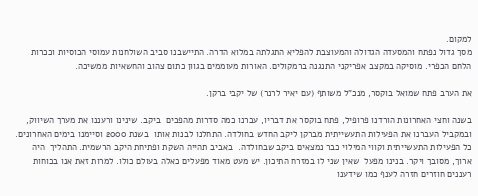למקום.
מסך גדול נפתח והמסעדה הגדולה והמעוצבת להפליא התגלתה במלוא הדרה. התיישבנו סביב השולחנות עמוסי הכוסיות וככרות הלחם הכפרי. מוסיקה במקצב אפריקני התנגנה ברמקולים. האורות מעוממים בגוון כתום צהוב והחשאיות ממשיכה.

את הערב פתח שמואל בוקסר, מנכ"ל משותף (עם יאיר לרנר) של יקבי ברקן.

בשנה וחצי האחרונות הורדנו פרופיל, פתח בוקסר את דבריו, עברנו כמה סדרות מהפכים  ביקב. שינינו ורעננו את מערך השיווק, ובמקביל העברנו את הפעילות התעשייתית מברקן ליקב החדש בחולדה. התחלנו לבנות אותו  בשנת 2000 וסיימנו בימים האחרונים.  כל הפעילות התעשייתית וקווי המילוי כבר נמצאים ביקב שבחולדה.  באביב תהייה השקת ופתיחת היקב הרשמית. התהליך  היה ארוך, מסובך ויקר. בנינו מפעל  שאין שני לו במזרח התיכון. יש מעט מאוד מפעלים כאלה בעולם כולו. למרות זאת אנו בכוחות רעננים חוזרים חזרה לענף כמו שידענו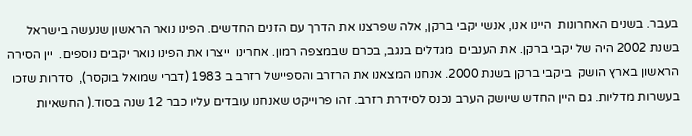בעבר. בשנים האחרונות  היינו אנו, אנשי יקבי ברקן, אלה שפרצנו את הדרך עם הזנים החדשים. הפינו נואר הראשון שנעשה בישראל בשנת 2002 היה של יקבי ברקן. את הענבים  מגדלים בנגב, בכרם שבמצפה רמון. אחרינו  ייצרו את הפינו נואר יקבים נוספים.  יין הסירה הראשון בארץ הושק  ביקבי ברקן בשנת 2000. אנחנו המצאנו את הרזרב והספיישל רזרב ב 1983 (דברי שמואל בוקסר),  סדרות שזכו בעשרות מדליות. גם היין החדש שיושק הערב נכנס לסידרת רזרב. זהו פרוייקט שאנחנו עובדים עליו כבר 12 שנה בסוד.( החשאיות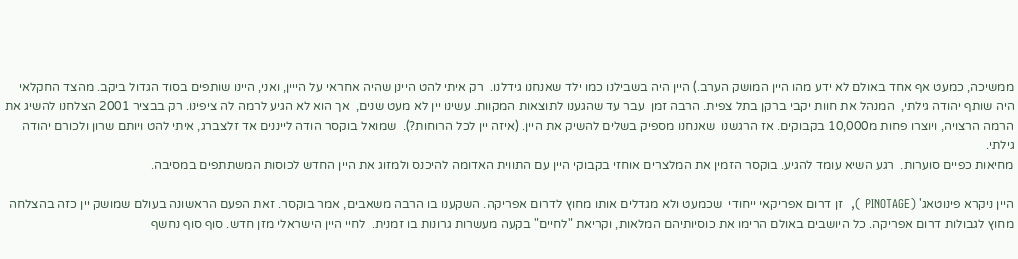ממשיכה, כמעט אף אחד באולם לא ידע מהו היין המושק הערב.) היין היה בשבילנו כמו ילד שאנחנו גידלנו.  רק איתי להט היינן שהיה אחראי על הייין, ואני, היינו שותפים בסוד הגדול ביקב. מהצד החקלאי היה שותף יהודה גילתי,  המנהל את חוות יקבי ברקן בתל צפית. הרבה זמן  עבר עד שהגענו לתוצאות המקוות. עשינו יין לא מעט שנים,  אך הוא לא הגיע לרמה לה ציפינו. רק בבציר 2001 הצלחנו להשיג את הרמה הרצויה, ויוצרו פחות מ10,000 בקבוקים. אז הרגשנו  שאנחנו מספיק בשלים להשיק את היין. (איזה יין לכל הרוחות?).  שמואל בוקסר הודה לייננים אד זלצברג, איתי להט ויותם שרון ולכורם יהודה גילתי.
מחיאות כפיים סוערות.  רגע השיא עומד להגיע. בוקסר הזמין את המלצרים אוחזי בקבוקי היין עם התווית האדומה להיכנס ולמזוג את היין החדש לכוסות המשתתפים במסיבה.

היין ניקרא פינוטאג' (PINOTAGE ),  זן דרום אפריקאי ייחודי  שכמעט ולא מגדלים אותו מחוץ לדרום אפריקה. השקענו בו הרבה משאבים, אמר בוקסר. זאת הפעם הראשונה בעולם שמושק יין כזה בהצלחה מחוץ לגבולות דרום אפריקה. כל היושבים באולם הרימו את כוסיותיהם המלאות, וקריאת "לחיים" בקעה מעשרות גרונות בו זמנית.  לחיי היין הישראלי מזן חדש. סוף סוף נחשף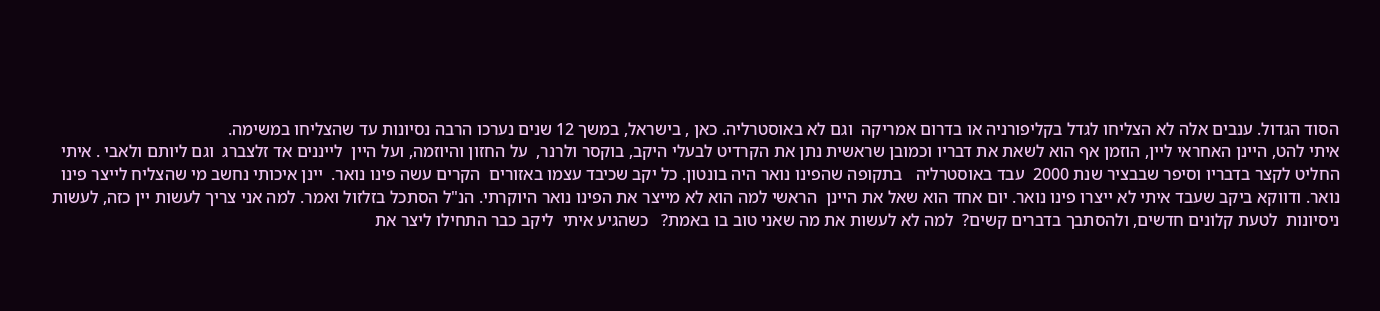הסוד הגדול. ענבים אלה לא הצליחו לגדל בקליפורניה או בדרום אמריקה  וגם לא באוסטרליה. כאן , בישראל, במשך 12 שנים נערכו הרבה נסיונות עד שהצליחו במשימה.
איתי להט, היינן האחראי ליין, הוזמן אף הוא לשאת את דבריו וכמובן שראשית נתן את הקרדיט לבעלי היקב, בוקסר ולרנר,  על החזון והיוזמה, ועל היין  לייננים אד זלצברג  וגם ליותם ולאבי . איתי החליט לקצר בדבריו וסיפר שבבציר שנת 2000  עבד באוסטרליה   בתקופה שהפינו נואר היה בונטון. כל יקב שכיבד עצמו באזורים  הקרים עשה פינו נואר.  יינן איכותי נחשב מי שהצליח לייצר פינו נואר. ודווקא ביקב שעבד איתי לא ייצרו פינו נואר. יום אחד הוא שאל את היינן  הראשי למה הוא לא מייצר את הפינו נואר היוקרתי. הנ"ל הסתכל בזלזול ואמר. למה אני צריך לעשות יין כזה, לעשות ניסיונות  לטעת קלונים חדשים, ולהסתבך בדברים קשים?  למה לא לעשות את מה שאני טוב בו באמת?   כשהגיע איתי  ליקב כבר התחילו ליצר את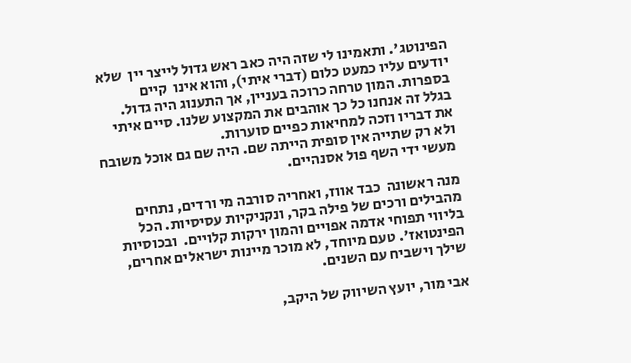הפינוטג'. ותאמינו לי שזה היה כאב ראש גדול לייצר יין  שלא יודעים עליו כמעט כלום (דברי איתי), והוא אינו  קיים בספרות. המון טרחה כרוכה בעניין, אך התענוג היה גדול.  בגלל זה אנחנו כל כך אוהבים את המקצוע שלנו. סיים איתי את דבריו וזכה למחיאות כפיים סוערות.
ולא רק שתייה אין סופית הייתה שם. היה שם גם אוכל משובח מעשי ידי השף פול אסנהיים.

מנה ראשונה  כבד אווז, ואחריה סורבה מי ורדים, נתחים מהבילים ורכים של פילה בקר, ונקניקיות עסיסיות. הכל בליווי תפוחי אדמה אפויים והמון ירקות קלויים.  ובכוסיות הפינטואז'. טעם מיוחד, לא מוכר מיינות ישראלים אחרים, שילך וישביח עם השנים.

אבי מור, יועץ השיווק של היקב,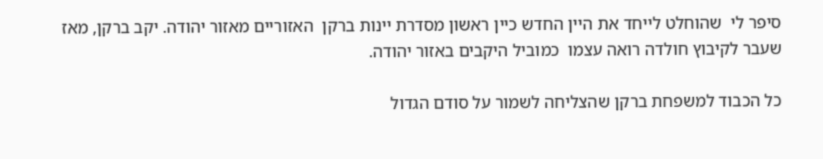סיפר לי  שהוחלט לייחד את היין החדש כיין ראשון מסדרת יינות ברקן  האזוריים מאזור יהודה. יקב ברקן, מאז שעבר לקיבוץ חולדה רואה עצמו  כמוביל היקבים באזור יהודה.

כל הכבוד למשפחת ברקן שהצליחה לשמור על סודם הגדול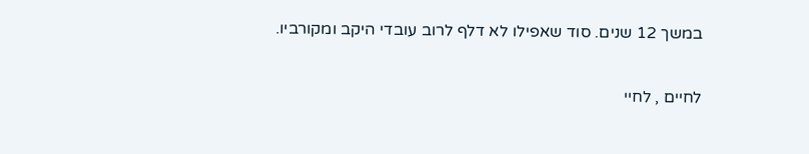במשך 12 שנים. סוד שאפילו לא דלף לרוב עובדי היקב ומקורביו.

לחיים , לחיי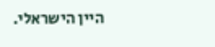היין הישראלי.